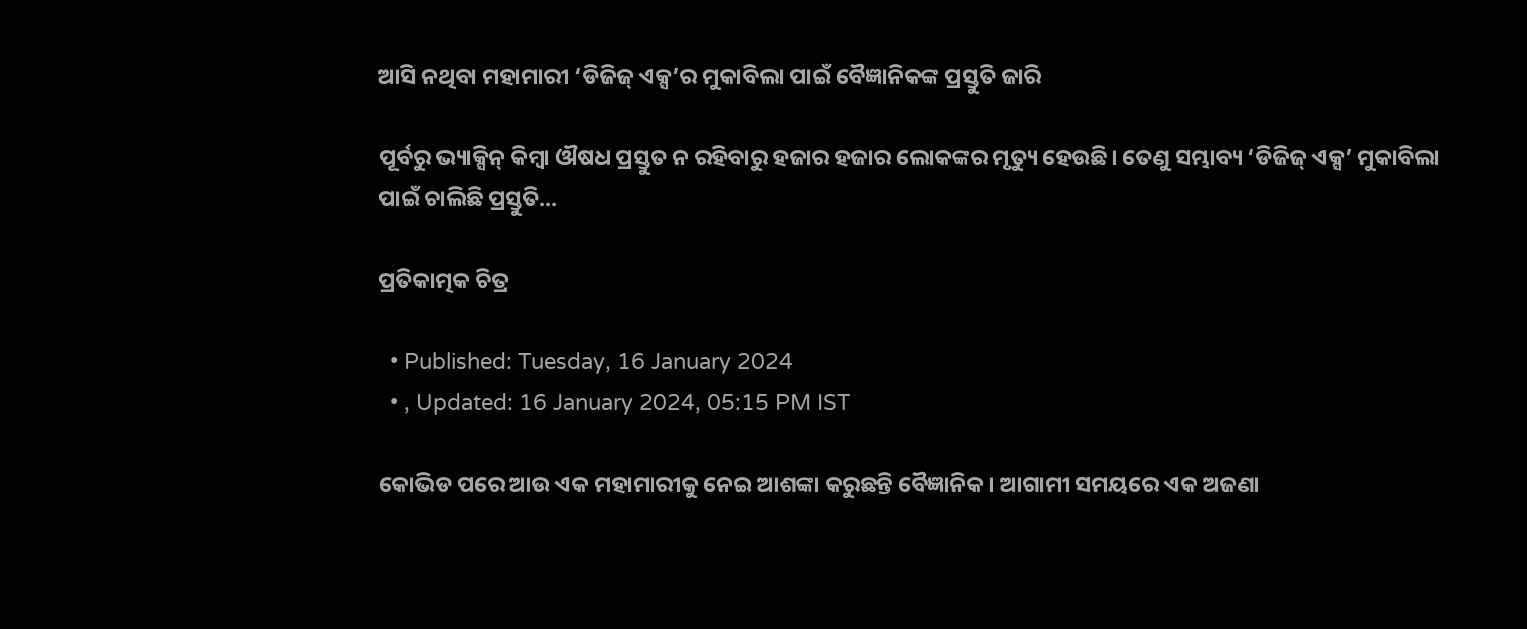ଆସି ନଥିବା ମହାମାରୀ ‘ଡିଜିଜ୍ ଏକ୍ସ’ର ମୁକାବିଲା ପାଇଁ ବୈଜ୍ଞାନିକଙ୍କ ପ୍ରସ୍ତୁତି ଜାରି

ପୂର୍ବରୁ ଭ୍ୟାକ୍ସିନ୍ କିମ୍ବା ଔଷଧ ପ୍ରସ୍ତୁତ ନ ରହିବାରୁ ହଜାର ହଜାର ଲୋକଙ୍କର ମୃତ୍ୟୁ ହେଉଛି। ତେଣୁ ସମ୍ଭାବ୍ୟ ‘ଡିଜିଜ୍ ଏକ୍ସ’ ମୁକାବିଲା ପାଇଁ ଚାଲିଛି ପ୍ରସ୍ତୁତି...

ପ୍ରତିକାତ୍ମକ ଚିତ୍ର

  • Published: Tuesday, 16 January 2024
  • , Updated: 16 January 2024, 05:15 PM IST

କୋଭିଡ ପରେ ଆଉ ଏକ ମହାମାରୀକୁ ନେଇ ଆଶଙ୍କା କରୁଛନ୍ତି ବୈଜ୍ଞାନିକ। ଆଗାମୀ ସମୟରେ ଏକ ଅଜଣା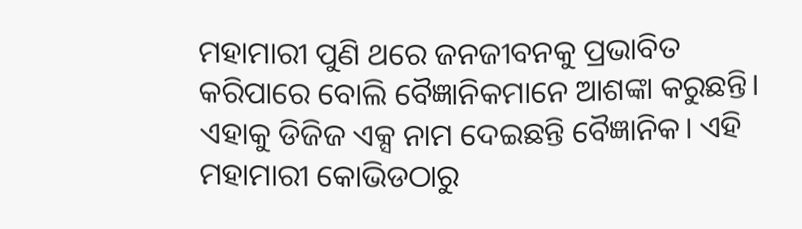ମହାମାରୀ ପୁଣି ଥରେ ଜନଜୀବନକୁ ପ୍ରଭାବିତ କରିପାରେ ବୋଲି ବୈଜ୍ଞାନିକମାନେ ଆଶଙ୍କା କରୁଛନ୍ତି। ଏହାକୁ ଡିଜିଜ ଏକ୍ସ ନାମ ଦେଇଛନ୍ତି ବୈଜ୍ଞାନିକ। ଏହି ମହାମାରୀ କୋଭିଡଠାରୁ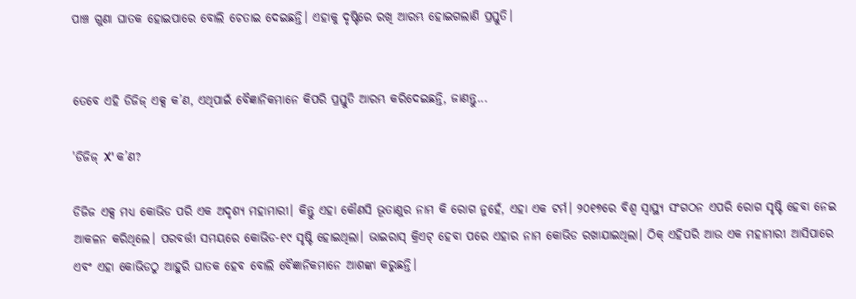ପାଞ୍ଚ ଗୁଣା ଘାତକ ହୋଇପାରେ ବୋଲି ଚେତାଇ ଦେଇଛନ୍ତି। ଏହାକୁ ଦୃଷ୍ଟିରେ ରଖି ଆରମ୍ଭ ହୋଇଗଲାଣି ପ୍ରସ୍ତୁତି।


ତେବେ ଏହି ଡିଜିଜ୍ ଏକ୍ସ କ’ଣ, ଏଥିପାଇଁ ବୈଜ୍ଞାନିକମାନେ କିପରି ପ୍ରସ୍ତୁତି ଆରମ୍ଭ କରିଦେଇଛନ୍ତି, ଜାଣନ୍ତୁ...

'ଡିଜିଜ୍ X' କ’ଣ?

ଡିଜିଜ ଏକ୍ସ ମଧ୍ୟ କୋଭିଡ ପରି ଏକ ଅଦୃଶ୍ୟ ମହାମାରୀ। କିନ୍ତୁ ଏହା କୌଣସି ଭୂତାଣୁର ନାମ କି ରୋଗ ନୁହେଁ, ଏହା ଏକ ଟର୍ମ। ୨୦୧୭ରେ ବିଶ୍ୱ ସ୍ୱାସ୍ଥ୍ୟ ସଂଗଠନ ଏପରି ରୋଗ ସୃଷ୍ଟି ହେବା ନେଇ ଆକଳନ କରିଥିଲେ। ପରବର୍ତ୍ତୀ ସମୟରେ କୋଭିଡ-୧୯ ସୃଷ୍ଟି ହୋଇଥିଲା। ଭାଇରାସ୍ କ୍ରିଏଟ୍ ହେବା ପରେ ଏହାର ନାମ କୋଭିଡ ରଖାଯାଇଥିଲା। ଠିକ୍ ଏହିପରି ଆଉ ଏକ ମହାମାରୀ ଆସିପାରେ ଏବଂ ଏହା କୋଭିଡଠୁ ଆହୁରି ଘାତକ ହେବ ବୋଲି ବୈଜ୍ଞାନିକମାନେ ଆଶଙ୍କା କରୁଛନ୍ତି।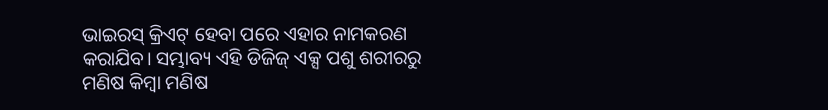ଭାଇରସ୍ କ୍ରିଏଟ୍ ହେବା ପରେ ଏହାର ନାମକରଣ କରାଯିବ। ସମ୍ଭାବ୍ୟ ଏହି ଡିଜିଜ୍ ଏକ୍ସ ପଶୁ ଶରୀରରୁ ମଣିଷ କିମ୍ବା ମଣିଷ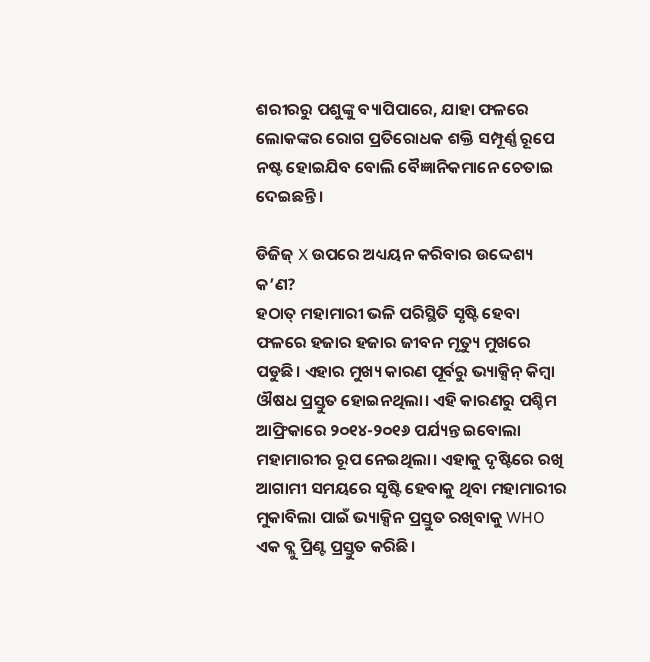ଶରୀରରୁ ପଶୁଙ୍କୁ ବ୍ୟାପିପାରେ, ଯାହା ଫଳରେ ଲୋକଙ୍କର ରୋଗ ପ୍ରତିରୋଧକ ଶକ୍ତି ସମ୍ପୂର୍ଣ୍ଣ ରୂପେ ନଷ୍ଟ ହୋଇଯିବ ବୋଲି ବୈଜ୍ଞାନିକମାନେ ଚେତାଇ ଦେଇଛନ୍ତି।

ଡିଜିଜ୍ X ଉପରେ ଅଧ୍ୟୟନ କରିବାର ଉଦ୍ଦେଶ୍ୟ କ’ଣ?
ହଠାତ୍ ମହାମାରୀ ଭଳି ପରିସ୍ଥିତି ସୃଷ୍ଟି ହେବା ଫଳରେ ହଜାର ହଜାର ଜୀବନ ମୃତ୍ୟୁ ମୁଖରେ ପଡୁଛି। ଏହାର ମୁଖ୍ୟ କାରଣ ପୂର୍ବରୁ ଭ୍ୟାକ୍ସିନ୍ କିମ୍ବା ଔଷଧ ପ୍ରସ୍ତୁତ ହୋଇନଥିଲା। ଏହି କାରଣରୁ ପଶ୍ଚିମ ଆଫ୍ରିକାରେ ୨୦୧୪-୨୦୧୬ ପର୍ଯ୍ୟନ୍ତ ଇବୋଲା ମହାମାରୀର ରୂପ ନେଇଥିଲା। ଏହାକୁ ଦୃଷ୍ଟିରେ ରଖି ଆଗାମୀ ସମୟରେ ସୃଷ୍ଟି ହେବାକୁ ଥିବା ମହାମାରୀର ମୁକାବିଲା ପାଇଁ ଭ୍ୟାକ୍ସିନ ପ୍ରସ୍ତୁତ ରଖିବାକୁ WHO ଏକ ବ୍ଲୁ ପ୍ରିଣ୍ଟ ପ୍ରସ୍ତୁତ କରିଛି।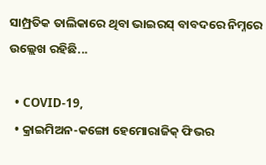ସାମ୍ପ୍ରତିକ ତାଲିକାରେ ଥିବା ଭାଇରସ୍ ବାବଦରେ ନିମ୍ନରେ ଉଲ୍ଲେଖ ରହିଛି...

  • COVID-19,
  • କ୍ରାଇମିଅନ-କଙ୍ଗୋ ହେମୋରାଜିକ୍ ଫିଭର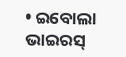• ଇବୋଲା ଭାଇରସ୍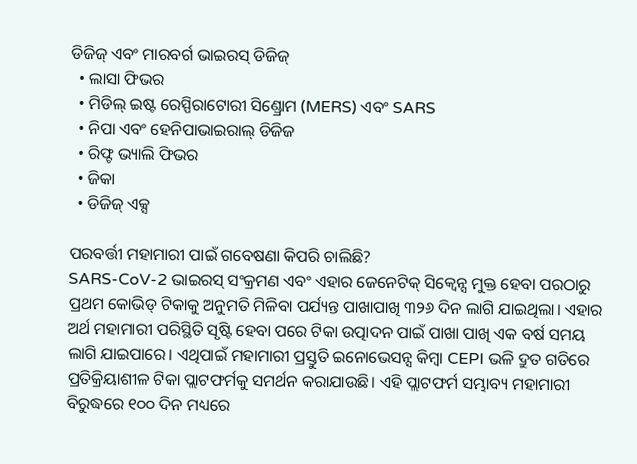ଡିଜିଜ୍ ଏବଂ ମାରବର୍ଗ ଭାଇରସ୍ ଡିଜିଜ୍
  • ଲାସା ଫିଭର
  • ମିଡିଲ୍ ଇଷ୍ଟ ରେସ୍ପିରାଟୋରୀ ସିଣ୍ଡ୍ରୋମ (MERS) ଏବଂ SARS
  • ନିପା ଏବଂ ହେନିପାଭାଇରାଲ୍ ଡିଜିଜ
  • ରିଫ୍ଟ ଭ୍ୟାଲି ଫିଭର
  • ଜିକା
  • ଡିଜିଜ୍ ଏକ୍ସ

ପରବର୍ତ୍ତୀ ମହାମାରୀ ପାଇଁ ଗବେଷଣା କିପରି ଚାଲିଛି?
SARS-CoV-2 ଭାଇରସ୍ ସଂକ୍ରମଣ ଏବଂ ଏହାର ଜେନେଟିକ୍ ସିକ୍ୱେନ୍ସ ମୁକ୍ତ ହେବା ପରଠାରୁ ପ୍ରଥମ କୋଭିଡ୍ ଟିକାକୁ ଅନୁମତି ମିଳିବା ପର୍ଯ୍ୟନ୍ତ ପାଖାପାଖି ୩୨୬ ଦିନ ଲାଗି ଯାଇଥିଲା। ଏହାର ଅର୍ଥ ମହାମାରୀ ପରିସ୍ଥିତି ସୃଷ୍ଟି ହେବା ପରେ ଟିକା ଉତ୍ପାଦନ ପାଇଁ ପାଖା ପାଖି ଏକ ବର୍ଷ ସମୟ ଲାଗି ଯାଇପାରେ। ଏଥିପାଇଁ ମହାମାରୀ ପ୍ରସ୍ତୁତି ଇନୋଭେସନ୍ସ କିମ୍ବା CEPI ଭଳି ଦ୍ରୁତ ଗତିରେ ପ୍ରତିକ୍ରିୟାଶୀଳ ଟିକା ପ୍ଲାଟଫର୍ମକୁ ସମର୍ଥନ କରାଯାଉଛି। ଏହି ପ୍ଲାଟଫର୍ମ ସମ୍ଭାବ୍ୟ ମହାମାରୀ ବିରୁଦ୍ଧରେ ୧୦୦ ଦିନ ମଧ୍ୟରେ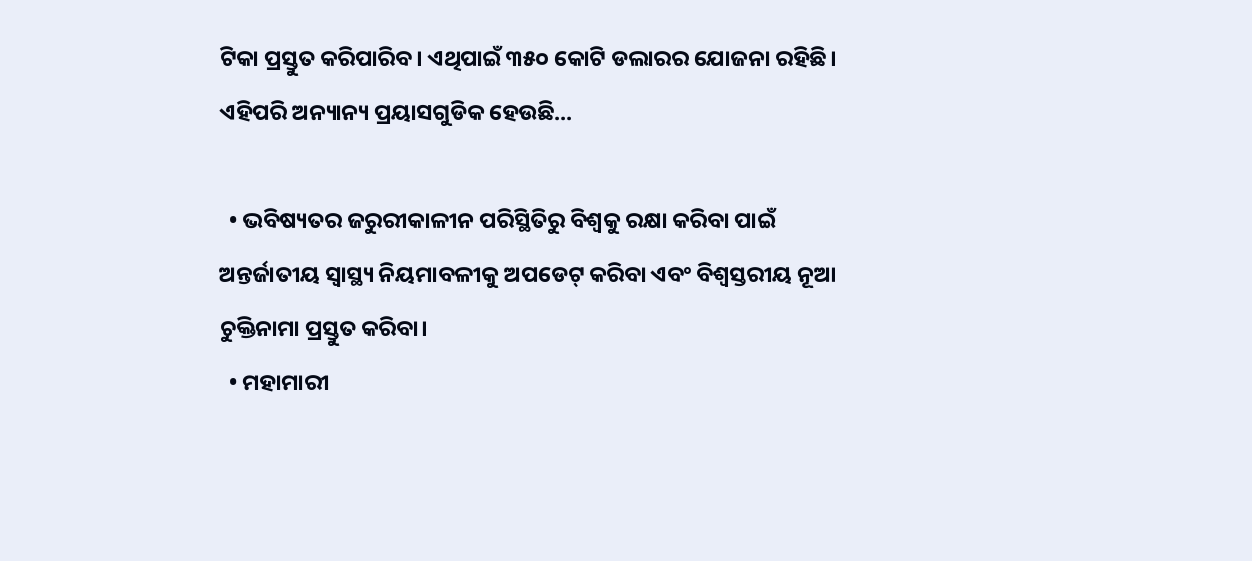ଟିକା ପ୍ରସ୍ତୁତ କରିପାରିବ। ଏଥିପାଇଁ ୩୫୦ କୋଟି ଡଲାରର ଯୋଜନା ରହିଛି। ଏହିପରି ଅନ୍ୟାନ୍ୟ ପ୍ରୟାସଗୁଡିକ ହେଉଛି...

  • ଭବିଷ୍ୟତର ଜରୁରୀକାଳୀନ ପରିସ୍ଥିତିରୁ ବିଶ୍ୱକୁ ରକ୍ଷା କରିବା ପାଇଁ ଅନ୍ତର୍ଜାତୀୟ ସ୍ୱାସ୍ଥ୍ୟ ନିୟମାବଳୀକୁ ଅପଡେଟ୍ କରିବା ଏବଂ ବିଶ୍ୱସ୍ତରୀୟ ନୂଆ ଚୁକ୍ତିନାମା ପ୍ରସ୍ତୁତ କରିବା।
  • ମହାମାରୀ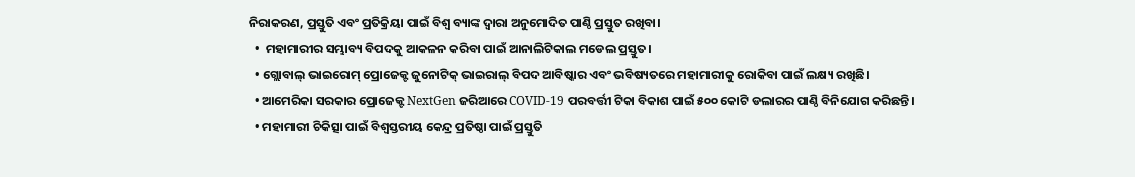ନିରାକରଣ, ପ୍ରସ୍ତୁତି ଏବଂ ପ୍ରତିକ୍ରିୟା ପାଇଁ ବିଶ୍ୱ ବ୍ୟାଙ୍କ ଦ୍ୱାରା ଅନୁମୋଦିତ ପାଣ୍ଠି ପ୍ରସ୍ତୁତ ରଖିବା।
  •  ମହାମାରୀର ସମ୍ଭାବ୍ୟ ବିପଦକୁ ଆକଳନ କରିବା ପାଇଁ ଆନାଲିଟିକାଲ ମଡେଲ ପ୍ରସ୍ତୁତ।
  • ଗ୍ଲୋବାଲ୍ ଭାଇରୋମ୍ ପ୍ରୋଜେକ୍ଟ ଜୁନୋଟିକ୍ ଭାଇରାଲ୍ ବିପଦ ଆବିଷ୍କାର ଏବଂ ଭବିଷ୍ୟତରେ ମହାମାରୀକୁ ରୋକିବା ପାଇଁ ଲକ୍ଷ୍ୟ ରଖିଛି।
  • ଆମେରିକା ସରକାର ପ୍ରୋଜେକ୍ଟ NextGen ଜରିଆରେ COVID-19 ପରବର୍ତ୍ତୀ ଟିକା ବିକାଶ ପାଇଁ ୫୦୦ କୋଟି ଡଲାରର ପାଣ୍ଠି ବିନିଯୋଗ କରିଛନ୍ତି।
  • ମହାମାରୀ ଚିକିତ୍ସା ପାଇଁ ବିଶ୍ୱସ୍ତରୀୟ କେନ୍ଦ୍ର ପ୍ରତିଷ୍ଠା ପାଇଁ ପ୍ରସ୍ତୁତି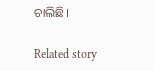ଚାଲିଛି।

Related story